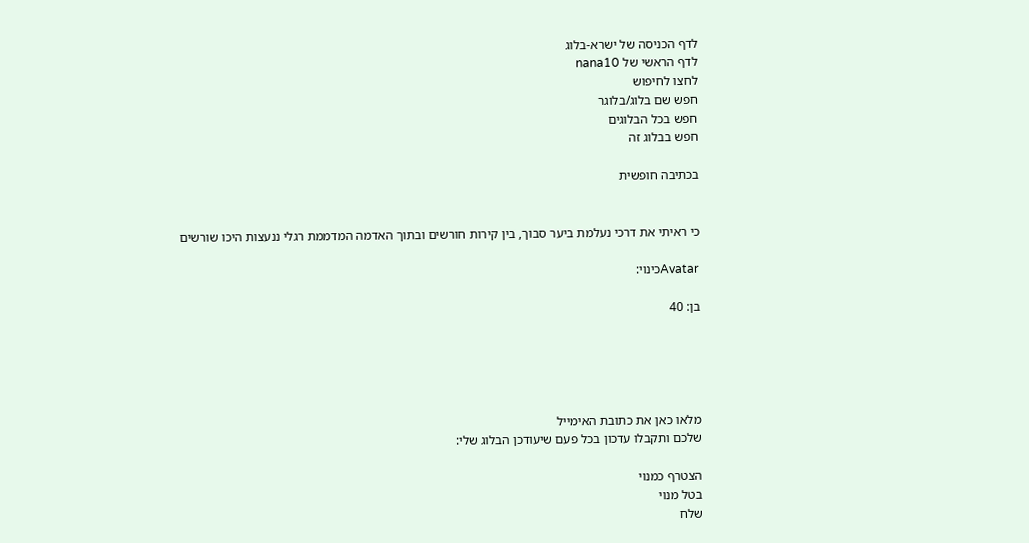לדף הכניסה של ישרא-בלוג
לדף הראשי של nana10
לחצו לחיפוש
חפש שם בלוג/בלוגר
חפש בכל הבלוגים
חפש בבלוג זה

בכתיבה חופשית


כי ראיתי את דרכי נעלמת ביער סבוך, בין קירות חורשים ובתוך האדמה המדממת רגלי ננעצות היכו שורשים

Avatarכינוי:

בן: 40





מלאו כאן את כתובת האימייל
שלכם ותקבלו עדכון בכל פעם שיעודכן הבלוג שלי:

הצטרף כמנוי
בטל מנוי
שלח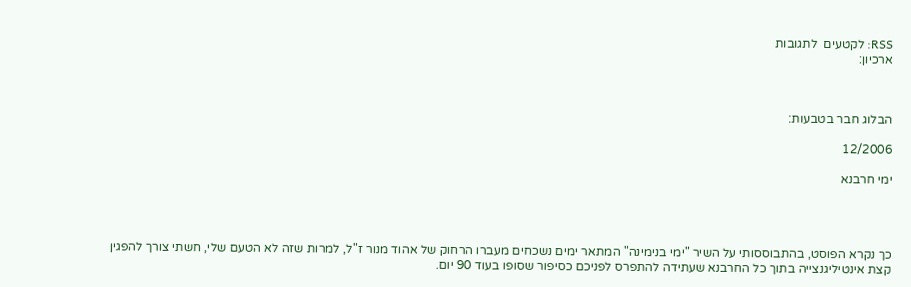RSS: לקטעים  לתגובות
ארכיון:



הבלוג חבר בטבעות:

12/2006

ימי חרבנא




כך נקרא הפוסט, בהתבוססותי על השיר "ימי בנימינה" המתאר ימים נשכחים מעברו הרחוק של אהוד מנור ז"ל, למרות שזה לא הטעם שלי, חשתי צורך להפגין קצת אינטיליגנצייה בתוך כל החרבנא שעתידה להתפרס לפניכם כסיפור שסופו בעוד 90 יום.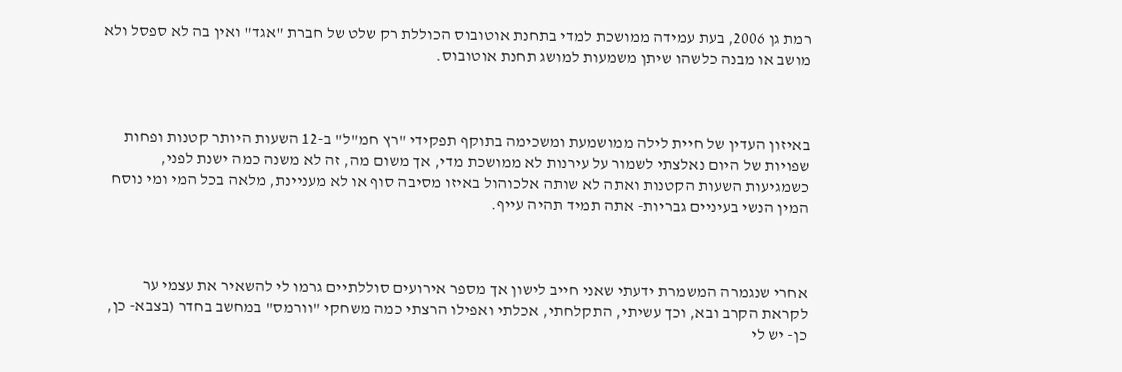רמת גן 2006, בעת עמידה ממושכת למדי בתחנת אוטובוס הכוללת רק שלט של חברת "אגד" ואין בה לא ספסל ולא מושב או מבנה כלשהו שיתן משמעות למושג תחנת אוטובוס.



באיזון העדין של חיית לילה ממושמעת ומשכימה בתוקף תפקידי "רץ חמ"ל" ב-12 השעות היותר קטנות ופחות שפויות של היום נאלצתי לשמור על עירנות לא ממושכת מדי, אך משום מה, זה לא משנה כמה ישנת לפני, כשמגיעות השעות הקטנות ואתה לא שותה אלכוהול באיזו מסיבה סוף או לא מעניינת, מלאה בכל המי ומי נוסח המין הנשי בעיניים גבריות- אתה תמיד תהיה עייף.



אחרי שנגמרה המשמרת ידעתי שאני חייב לישון אך מספר אירועים סוללתיים גרמו לי להשאיר את עצמי ער לקראת הקרב ובא, וכך עשיתי, התקלחתי, אכלתי ואפילו הרצתי כמה משחקי "וורמס" במחשב בחדר (בצבא- כן, כן- יש לי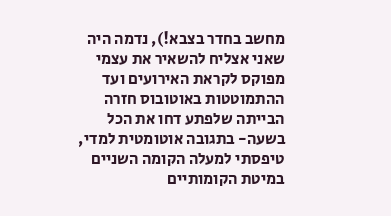מחשב בחדר בצבא!), נדמה היה שאני אצליח להשאיר את עצמי מפוקס לקראת האירועים ועד ההתמוטטות באוטובוס חזרה הבייתה שלפתע דחו את הכל בשעה- בתגובה אוטומטית למדי, טיפסתי למעלה הקומה השניים במיטת הקומותיים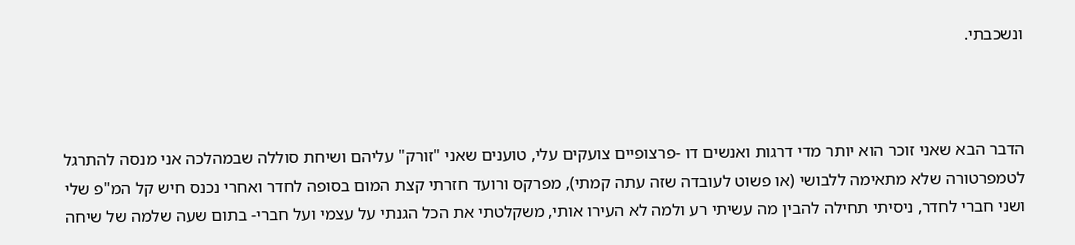ונשכבתי.



הדבר הבא שאני זוכר הוא יותר מדי דרגות ואנשים דו -פרצופיים צועקים עלי, טוענים שאני "זורק" עליהם ושיחת סוללה שבמהלכה אני מנסה להתרגל לטמפרטורה שלא מתאימה ללבושי (או פשוט לעובדה שזה עתה קמתי), מפרקס ורועד חזרתי קצת המום בסופה לחדר ואחרי נכנס חיש קל המ"פ שלי ושני חברי לחדר, ניסיתי תחילה להבין מה עשיתי רע ולמה לא העירו אותי, משקלטתי את הכל הגנתי על עצמי ועל חברי- בתום שעה שלמה של שיחה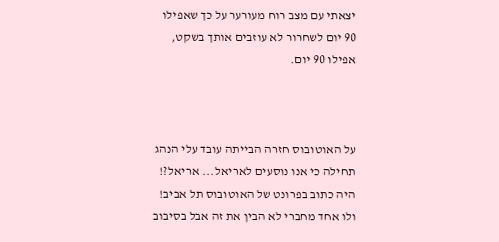יצאתי עם מצב רוח מעורער על כך שאפילו 90 יום לשחרור לא עוזבים אותך בשקט, אפילו 90 יום.



על האוטובוס חזרה הבייתה עובד עלי הנהג תחילה כי אנו נוסעים לאריאל... אריאל?! היה כתוב בפרונט של האוטובוס תל אביב! ולו אחד מחברי לא הבין את זה אבל בסיבוב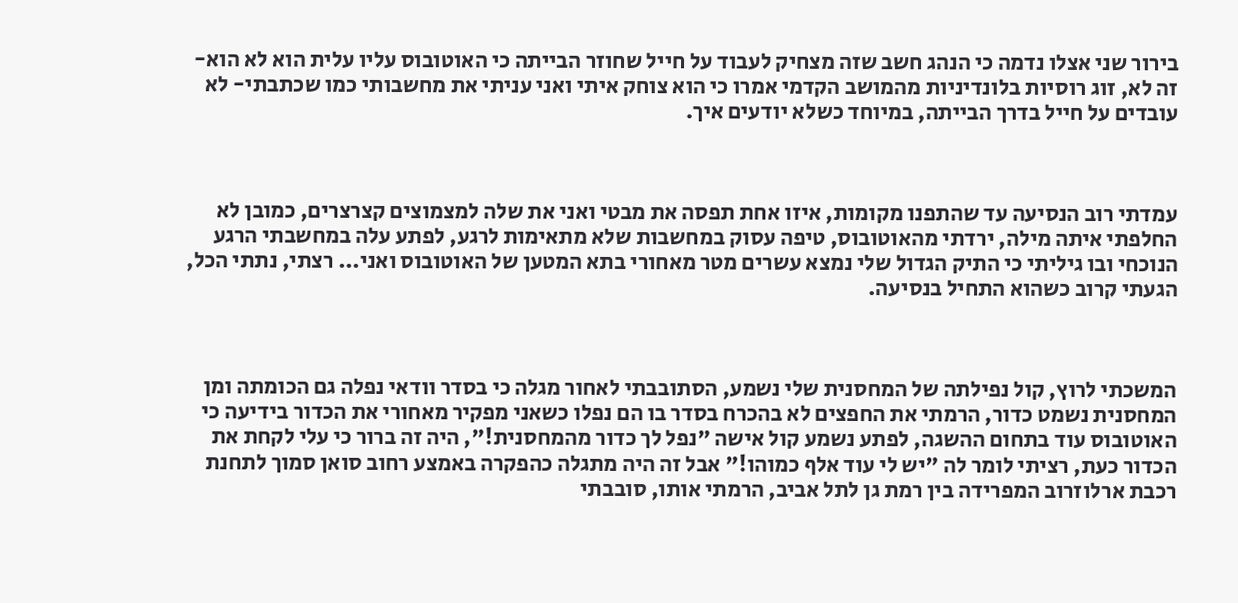בירור שני אצלו נדמה כי הנהג חשב שזה מצחיק לעבוד על חייל שחוזר הבייתה כי האוטובוס עליו עלית הוא לא הוא- זה לא, זוג רוסיות בלונדיניות מהמושב הקדמי אמרו כי הוא צוחק איתי ואני עניתי את מחשבותי כמו שכתבתי- לא עובדים על חייל בדרך הבייתה, במיוחד כשלא יודעים איך.



עמדתי רוב הנסיעה עד שהתפנו מקומות, איזו אחת תפסה את מבטי ואני את שלה למצמוצים קצרצרים, כמובן לא החלפתי איתה מילה, ירדתי מהאוטובוס, טיפה עסוק במחשבות שלא מתאימות לרגע, לפתע עלה במחשבתי הרגע הנוכחי ובו גיליתי כי התיק הגדול שלי נמצא עשרים מטר מאחורי בתא המטען של האוטובוס ואני... רצתי, נתתי הכל, הגעתי קרוב כשהוא התחיל בנסיעה.



המשכתי לרוץ, קול נפילתה של המחסנית שלי נשמע, הסתובבתי לאחור מגלה כי בסדר וודאי נפלה גם הכומתה ומן המחסנית נשמט כדור, הרמתי את החפצים לא בהכרח בסדר בו הם נפלו כשאני מפקיר מאחורי את הכדור בידיעה כי האוטובוס עוד בתחום ההשגה, לפתע נשמע קול אישה "נפל לך כדור מהמחסנית!", היה זה ברור כי עלי לקחת את הכדור כעת, רציתי לומר לה "יש לי עוד אלף כמוהו!" אבל זה היה מתגלה כהפקרה באמצע רחוב סואן סמוך לתחנת רכבת ארלוזרוב המפרידה בין רמת גן לתל אביב, הרמתי אותו, סובבתי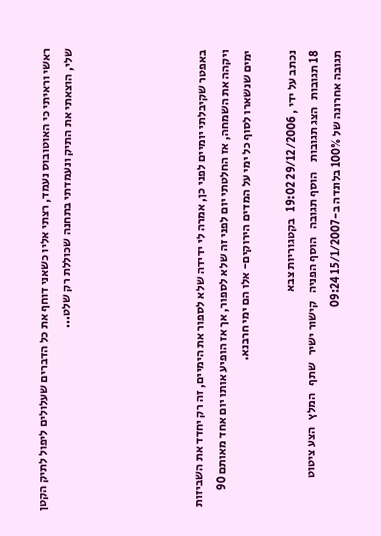ראשי וראיתי כי האוטובוס נעמד, רצתי אליו כשאני דוחף את כל הדברים שעלולים ליפול לתיק הקטן שלי, הוצאתי את התיק ונעמדתי בתחנה שכוללת רק שלט...





באפטר שקיבלתי יומיים לפני כן, אמרה לי ידידה שלא לספור את הימיים, זה רק יחדד את השביזות ויקהה את השמחה, אז החלטתי יום לפני זה שלא לספור, אך אז הופיע אותו יום אחד מאותם 90 ימים שנשארו לסוף כל ימי על המדים הירוקים- אלו הם ימי חרבנא.

נכתב על ידי , 29/12/2006 19:02   בקטגוריות צבא
18 תגובות   הצג תגובות    הוסף תגובה   הוסף הפניה   קישור ישיר   שתף   המלץ   הצע ציטוט
תגובה אחרונה של 100% בלונדה ב-15/1/2007 09:24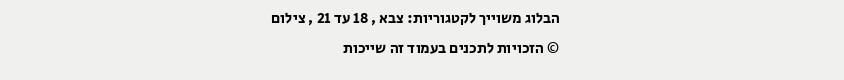הבלוג משוייך לקטגוריות: צבא , 18 עד 21 , צילום
© הזכויות לתכנים בעמוד זה שייכות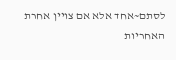לסתם~אחד אלא אם צויין אחרת
האחריות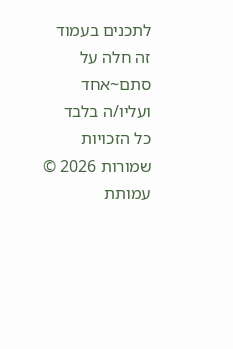לתכנים בעמוד זה חלה על סתם~אחד ועליו/ה בלבד
כל הזכויות שמורות 2026 © עמותת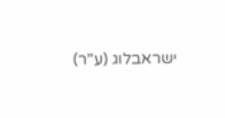ישראבלוג (ע"ר)